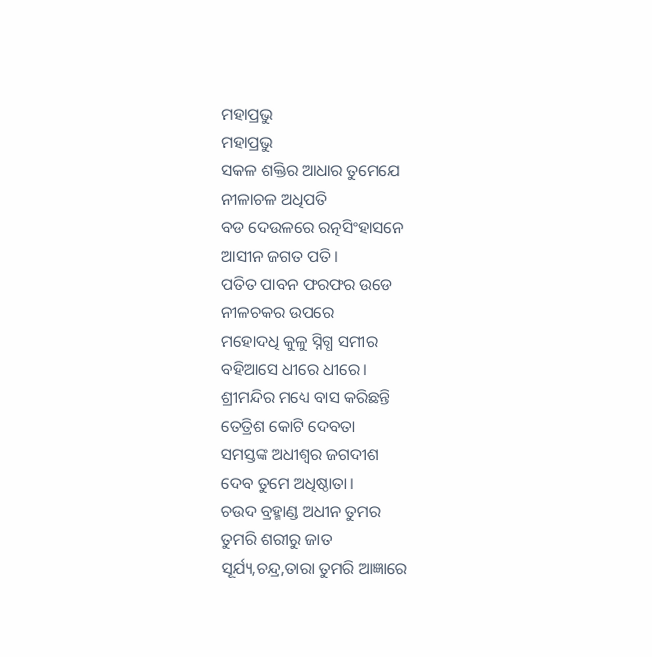ମହାପ୍ରଭୁ
ମହାପ୍ରଭୁ
ସକଳ ଶକ୍ତିର ଆଧାର ତୁମେଯେ
ନୀଳାଚଳ ଅଧିପତି
ବଡ ଦେଉଳରେ ରତ୍ନସିଂହାସନେ
ଆସୀନ ଜଗତ ପତି।
ପତିତ ପାବନ ଫରଫର ଉଡେ
ନୀଳଚକର ଉପରେ
ମହୋଦଧି କୁଳୁ ସ୍ନିଗ୍ଧ ସମୀର
ବହିଆସେ ଧୀରେ ଧୀରେ।
ଶ୍ରୀମନ୍ଦିର ମଧ୍ୟେ ବାସ କରିଛନ୍ତି
ତେତ୍ରିଶ କୋଟି ଦେବତା
ସମସ୍ତଙ୍କ ଅଧୀଶ୍ବର ଜଗଦୀଶ
ଦେବ ତୁମେ ଅଧିଷ୍ଠାତା।
ଚଉଦ ବ୍ରହ୍ମାଣ୍ଡ ଅଧୀନ ତୁମର
ତୁମରି ଶରୀରୁ ଜାତ
ସୂର୍ଯ୍ୟ,ଚନ୍ଦ୍ର,ତାରା ତୁମରି ଆଜ୍ଞାରେ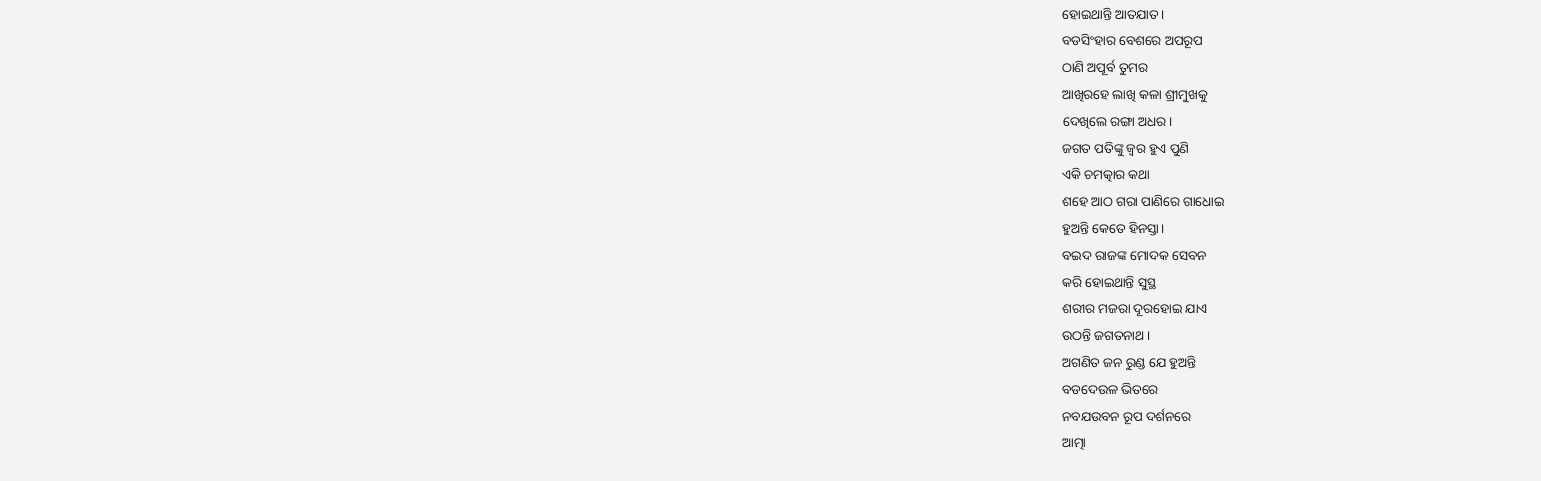ହୋଇଥାନ୍ତି ଆତଯାତ।
ବଡସିଂହାର ବେଶରେ ଅପରୂପ
ଠାଣି ଅପୂର୍ବ ତୁମର
ଆଖିରହେ ଲାଖି କଳା ଶ୍ରୀମୁଖକୁ
ଦେଖିଲେ ରଙ୍ଗା ଅଧର।
ଜଗତ ପତିଙ୍କୁ ଜ୍ବର ହୁଏ ପୁଣି
ଏକି ଚମତ୍କାର କଥା
ଶହେ ଆଠ ଗରା ପାଣିରେ ଗାଧୋଇ
ହୁଅନ୍ତି କେତେ ହିନସ୍ତା।
ବଇଦ ରାଜଙ୍କ ମୋଦକ ସେବନ
କରି ହୋଇଥାନ୍ତି ସୁସ୍ଥ
ଶରୀର ମଜରା ଦୂରହୋଇ ଯାଏ
ଉଠନ୍ତି ଜଗତନାଥ।
ଅଗଣିତ ଜନ ରୁଣ୍ଡ ଯେ ହୁଅନ୍ତି
ବଡଦେଉଳ ଭିତରେ
ନବଯଉବନ ରୂପ ଦର୍ଶନରେ
ଆତ୍ମା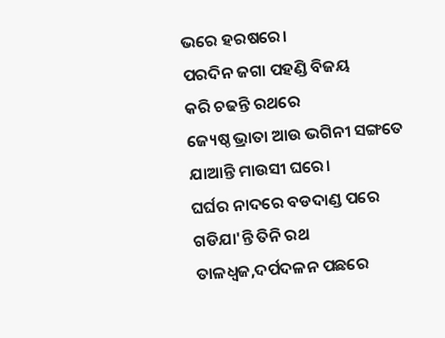ଭରେ ହରଷରେ।
ପରଦିନ ଜଗା ପହଣ୍ଡି ବିଜୟ
କରି ଚଢନ୍ତି ରଥରେ
ଜ୍ୟେଷ୍ଠ ଭ୍ରାତା ଆଉ ଭଗିନୀ ସଙ୍ଗତେ
ଯାଆନ୍ତି ମାଉସୀ ଘରେ।
ଘର୍ଘର ନାଦରେ ବଡଦାଣ୍ଡ ପରେ
ଗଡିଯା'ନ୍ତି ତିନି ରଥ
ତାଳଧ୍ଵଜ,ଦର୍ପଦଳନ ପଛରେ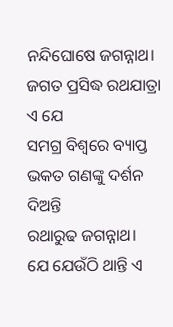ନନ୍ଦିଘୋଷେ ଜଗନ୍ନାଥ।
ଜଗତ ପ୍ରସିଦ୍ଧ ରଥଯାତ୍ରା ଏ ଯେ
ସମଗ୍ର ବିଶ୍ବରେ ବ୍ୟାପ୍ତ
ଭକତ ଗଣଙ୍କୁ ଦର୍ଶନ ଦିଅନ୍ତି
ରଥାରୁଢ ଜଗନ୍ନାଥ।
ଯେ ଯେଉଁଠି ଥାନ୍ତି ଏ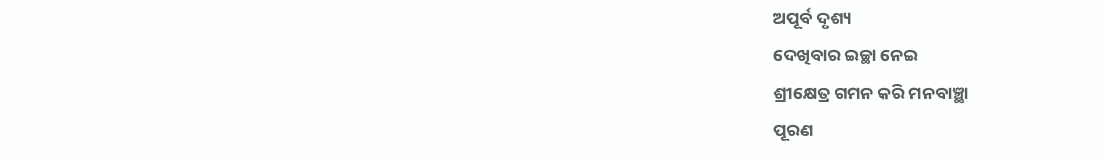ଅପୂର୍ବ ଦୃଶ୍ୟ
ଦେଖିବାର ଇଚ୍ଛା ନେଇ
ଶ୍ରୀକ୍ଷେତ୍ର ଗମନ କରି ମନବାଞ୍ଛା
ପୂରଣ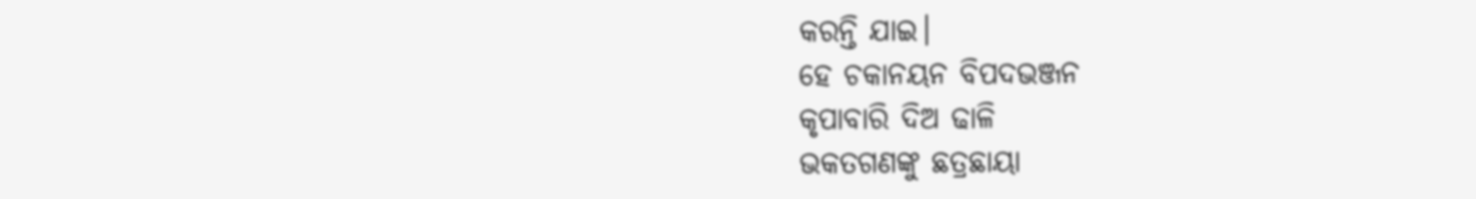କରନ୍ତି ଯାଇ।
ହେ ଚକାନୟନ ବିପଦଭଞ୍ଜନ
କୃପାବାରି ଦିଅ ଢାଳି
ଭକତଗଣଙ୍କୁ ଛତ୍ରଛାୟା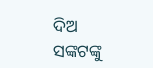ଦିଅ
ସଙ୍କଟଙ୍କୁ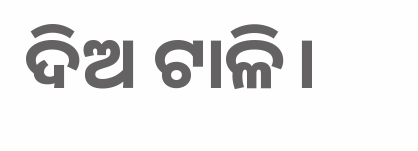ଦିଅ ଟାଳି।